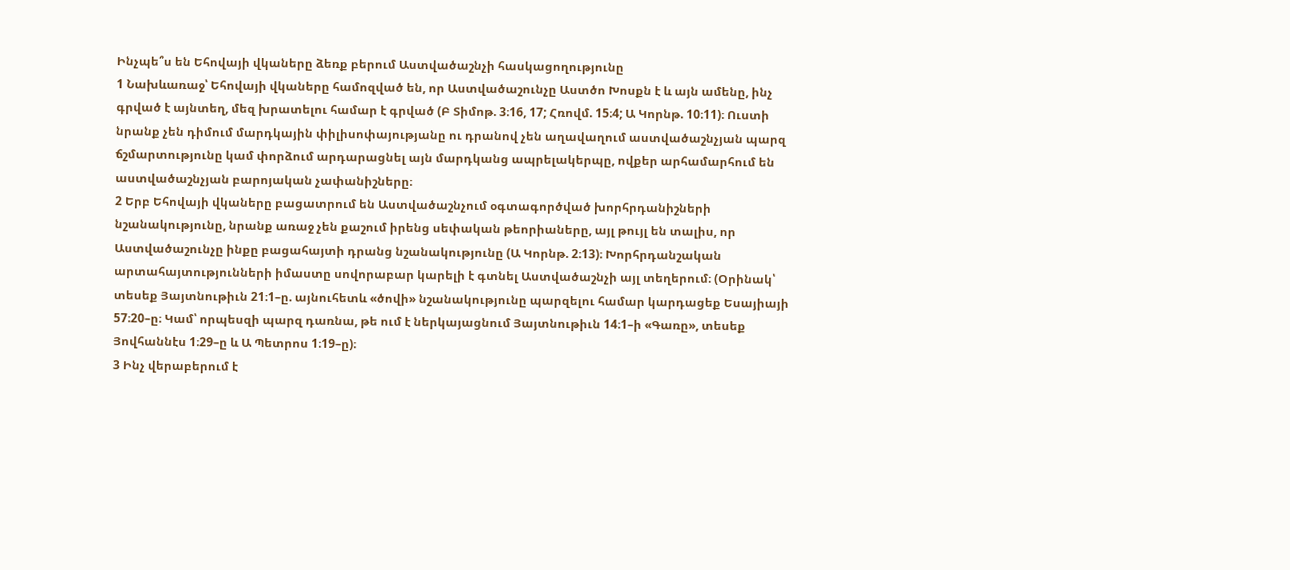Ինչպե՞ս են Եհովայի վկաները ձեռք բերում Աստվածաշնչի հասկացողությունը
1 Նախևառաջ՝ Եհովայի վկաները համոզված են, որ Աստվածաշունչը Աստծո Խոսքն է և այն ամենը, ինչ գրված է այնտեղ, մեզ խրատելու համար է գրված (Բ Տիմոթ. 3։16, 17; Հռովմ. 15։4; Ա Կորնթ. 10։11)։ Ուստի նրանք չեն դիմում մարդկային փիլիսոփայությանը ու դրանով չեն աղավաղում աստվածաշնչյան պարզ ճշմարտությունը կամ փորձում արդարացնել այն մարդկանց ապրելակերպը, ովքեր արհամարհում են աստվածաշնչյան բարոյական չափանիշները։
2 Երբ Եհովայի վկաները բացատրում են Աստվածաշնչում օգտագործված խորհրդանիշների նշանակությունը, նրանք առաջ չեն քաշում իրենց սեփական թեորիաները, այլ թույլ են տալիս, որ Աստվածաշունչը ինքը բացահայտի դրանց նշանակությունը (Ա Կորնթ. 2։13)։ Խորհրդանշական արտահայտությունների իմաստը սովորաբար կարելի է գտնել Աստվածաշնչի այլ տեղերում։ (Օրինակ՝ տեսեք Յայտնութիւն 21։1–ը. այնուհետև «ծովի» նշանակությունը պարզելու համար կարդացեք Եսայիայի 57։20–ը։ Կամ՝ որպեսզի պարզ դառնա, թե ում է ներկայացնում Յայտնութիւն 14։1–ի «Գառը», տեսեք Յովհաննէս 1։29–ը և Ա Պետրոս 1։19–ը)։
3 Ինչ վերաբերում է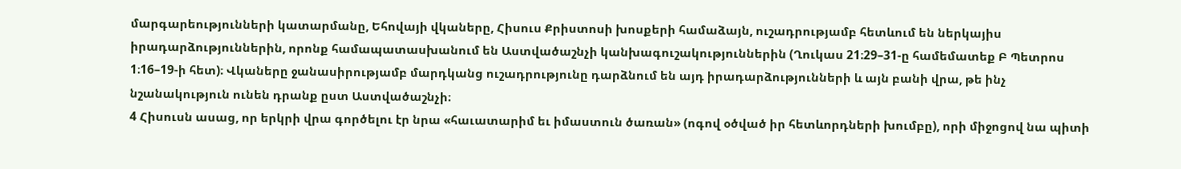մարգարեությունների կատարմանը, Եհովայի վկաները, Հիսուս Քրիստոսի խոսքերի համաձայն, ուշադրությամբ հետևում են ներկայիս իրադարձություններին, որոնք համապատասխանում են Աստվածաշնչի կանխագուշակություններին (Ղուկաս 21։29–31-ը համեմատեք Բ Պետրոս 1։16–19-ի հետ)։ Վկաները ջանասիրությամբ մարդկանց ուշադրությունը դարձնում են այդ իրադարձությունների և այն բանի վրա, թե ինչ նշանակություն ունեն դրանք ըստ Աստվածաշնչի։
4 Հիսուսն ասաց, որ երկրի վրա գործելու էր նրա «հաւատարիմ եւ իմաստուն ծառան» (ոգով օծված իր հետևորդների խումբը), որի միջոցով նա պիտի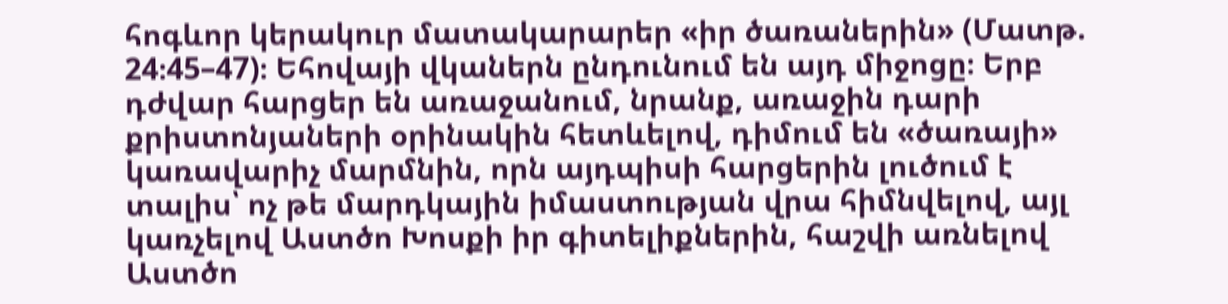հոգևոր կերակուր մատակարարեր «իր ծառաներին» (Մատթ. 24։45–47)։ Եհովայի վկաներն ընդունում են այդ միջոցը։ Երբ դժվար հարցեր են առաջանում, նրանք, առաջին դարի քրիստոնյաների օրինակին հետևելով, դիմում են «ծառայի» կառավարիչ մարմնին, որն այդպիսի հարցերին լուծում է տալիս՝ ոչ թե մարդկային իմաստության վրա հիմնվելով, այլ կառչելով Աստծո Խոսքի իր գիտելիքներին, հաշվի առնելով Աստծո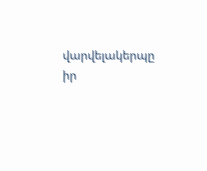վարվելակերպը իր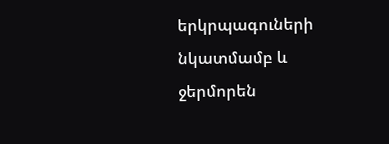երկրպագուների նկատմամբ և ջերմորեն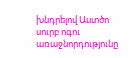խնդրելով Աստծո սուրբ ոգու առաջնորդությունը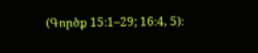(Գործք 15։1–29; 16։4, 5)։